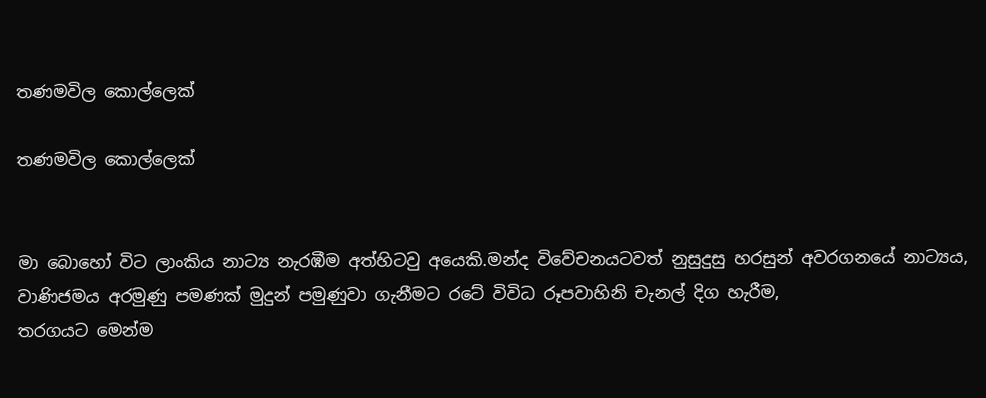තණමවිල කොල්ලෙක්

තණමවිල කොල්ලෙක්


මා බොහෝ විට ලාංකිය නාට්‍ය නැරඹීම අත්හිටවු අයෙකි.මන්ද විවේචනයටවත් නුසුදුසු හරසුන් අවරගනයේ නාට්‍යය,
වාණිජමය අරමුණු පමණක් මුදුන් පමුණුවා ගැනීමට රටේ විවිධ රූපවාහිනි චැනල් දිග හැරීම,
තරගයට මෙන්ම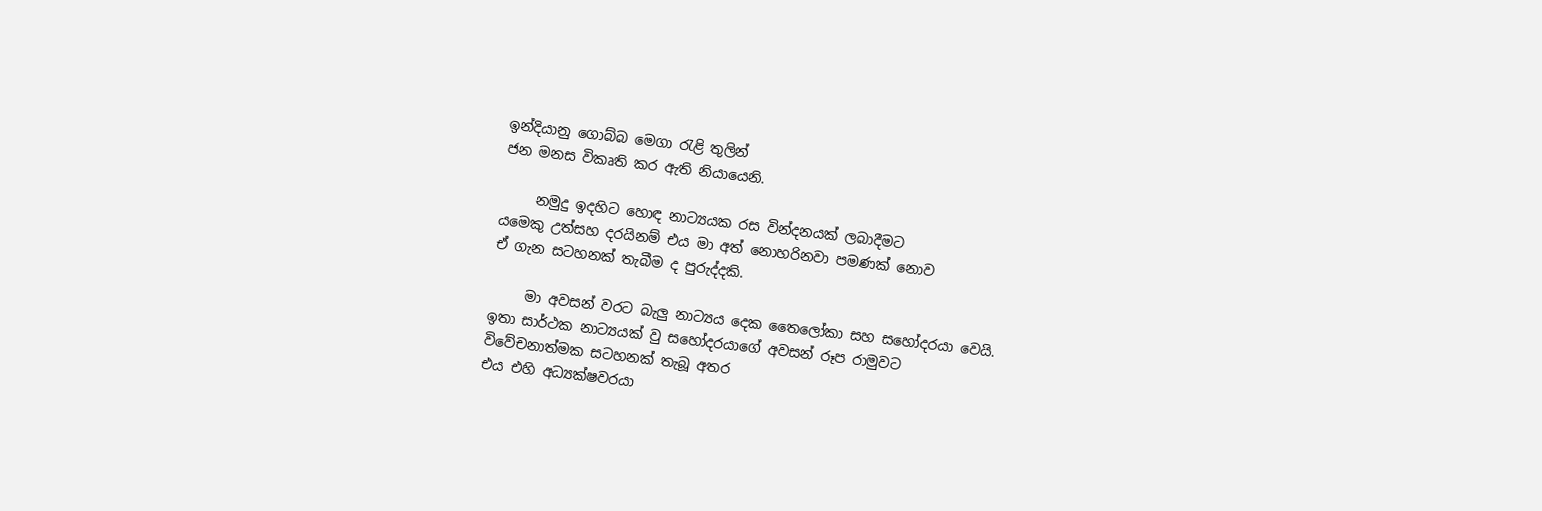ඉන්දියානු ගොබ්බ මෙගා රැළි තුලින්
ජන මනස විකෘති කර ඇති නියායෙනි.

     නමුදු ඉදහිට හොඳ නාට්‍යයක රස වින්දනයක් ලබාදීමට
යමෙකු උත්සහ දරයිනම් එය මා අත් නොහරිනවා පමණක් නොව
ඒ ගැන සටහනක් තැබීම ද පුරුද්දකි.

     මා අවසන් වරට බැලු නාට්‍යය දෙක තෛලෝකා සහ සහෝදරයා වෙයි.
ඉතා සාර්ථක නාට්‍යයක් වු සහෝදරයාගේ අවසන් රූප රාමුවට
විවේචනාත්මක සටහනක් තැබූ අතර
එය එහි අධ්‍යක්ෂවරයා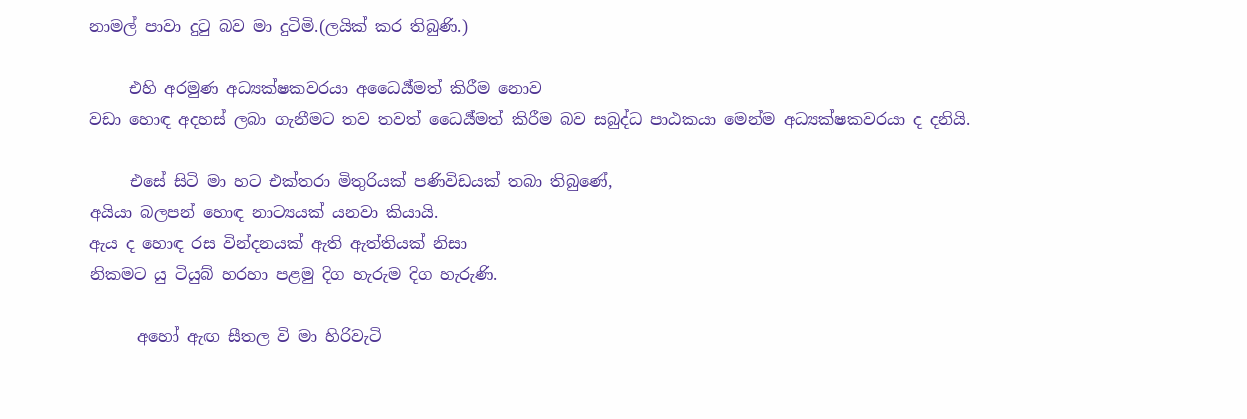නාමල් පාවා දුටු බව මා දුටිමි.(ලයික් කර තිබුණි.)

     එහි අරමුණ අධ්‍යක්ෂකවරයා අධෛර්‍ය්මත් කිරීම නොව
වඩා හොඳ අදහස් ලබා ගැනීමට තව තවත් ධෛර්‍ය්මත් කිරීම බව සබුද්ධ පාඨකයා මෙන්ම අධ්‍යක්ෂකවරයා ද දනියි.

     එසේ සිටි මා හට එක්තරා මිතුරියක් පණිවිඩයක් තබා තිබුණේ,
අයියා බලපන් හොඳ නාට්‍යයක් යනවා කියායි.
ඇය ද හොඳ රස වින්දනයක් ඇති ඇත්තියක් නිසා
නිකමට යු ටියුබ් හරහා පළමු දිග හැරුම දිග හැරුණි.

      අහෝ ඇඟ සීතල වි මා හිරිවැටි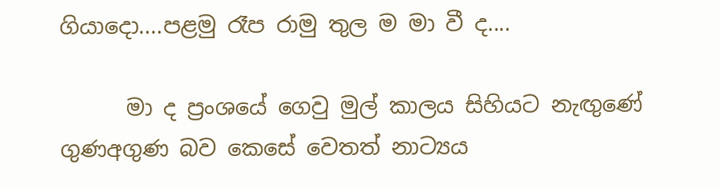ගියාදො....පළමු රෑප රාමු තුල ම මා වී ද....

      මා ද ප්‍රංශයේ ගෙවු මුල් කාලය සිහියට නැඟුණේ
ගුණඅගුණ බව කෙසේ වෙතත් නාට්‍යය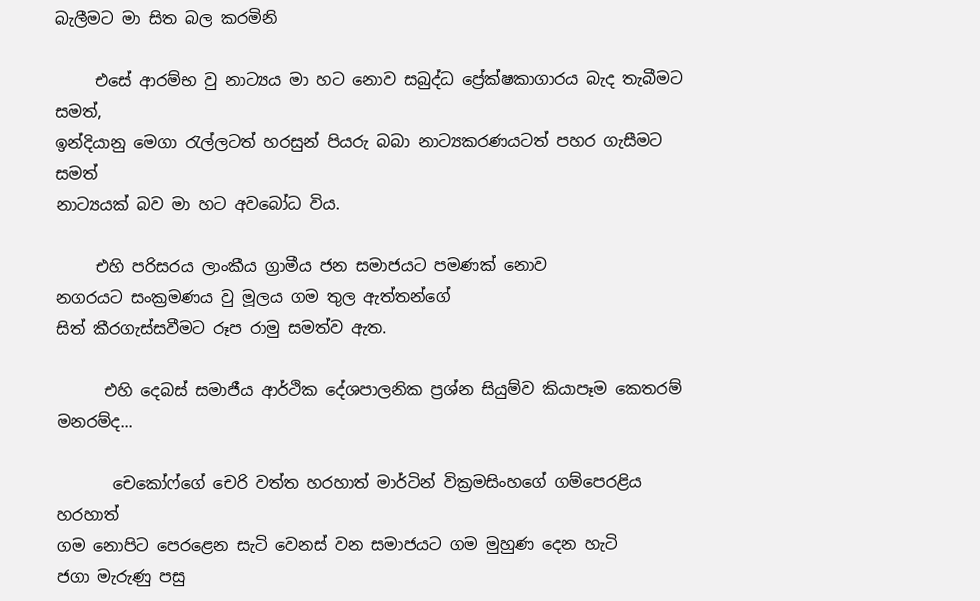බැලීමට මා සිත බල කරමිනි

     එසේ ආරම්භ වු නාට්‍යය මා හට නොව සබුද්ධ ප්‍රේක්ෂකාගාරය බැද තැබීමට සමත්,
ඉන්දියානු මෙගා රැල්ලටත් හරසුන් පියරු බබා නාට්‍යකරණයටත් පහර ගැසීමට සමත්
නාට්‍යයක් බව මා හට අවබෝධ විය.

     එහි පරිසරය ලාංකීය ග්‍රාමීය ජන සමාජයට පමණක් නොව
නගරයට සංක්‍රමණය වු මූලය ගම තුල ඇත්තන්ගේ
සිත් කීරගැස්සවීමට රූප රාමු සමත්ව ඇත.

      එහි දෙබස් සමාජීය ආර්ථික දේශපාලනික ප්‍රශ්න සියුම්ව කියාපෑම කෙතරම් මනරම්ද...

       චෙකෝෆ්ගේ චෙරි වත්ත හරහාත් මාර්ටින් වික්‍රමසිංහගේ ගම්පෙරළිය හරහාත්
ගම නොපිට පෙරළෙන සැටි වෙනස් වන සමාජයට ගම මුහුණ දෙන හැටි
ජගා මැරුණු පසු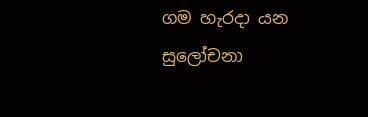ගම හැරදා යන සුලෝචනා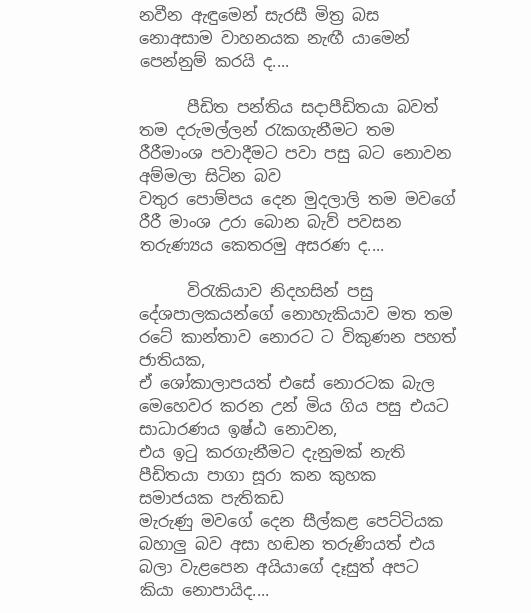නවීන ඇඳුමෙන් සැරසී මිත්‍ර බස නොඅසාම වාහනයක නැඟී යාමෙන් පෙන්නුම් කරයි ද....

      පීඩිත පන්තිය සදාපීඩිතයා බවත් තම දරුමල්ලන් රැකගැනීමට තම රීරීමාංශ පවාදීමට පවා පසු බට නොවන අම්මලා සිටින බව
වතුර පොම්පය දෙන මුදලාලි තම මවගේ රීරී මාංශ උරා බොන බැව් පවසන තරුණ්‍යය කෙතරමු අසරණ ද....

      විරැකියාව නිදහසින් පසු දේශපාලකයන්ගේ නොහැකියාව මත තම රටේ කාන්තාව නොරට ට විකුණන පහත් ජාතියක,
ඒ ශෝකාලාපයත් එසේ නොරටක බැල මෙහෙවර කරන උන් මිය ගිය පසු එයට සාධාරණය ඉෂ්ඨ නොවන,
එය ඉටු කරගැනීමට දැනුමක් නැති පීඩිතයා පාගා සූරා කන කුහක සමාජයක පැතිකඩ
මැරුණු මවගේ දෙන සීල්කළ පෙට්ටියක බහාලු බව අසා හඬන තරුණියත් එය බලා වැළපෙන අයියාගේ දෑසුත් අපට කියා නොපායිද....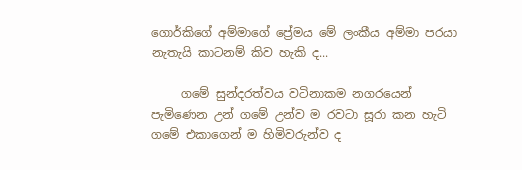ගොර්කිගේ අම්මාගේ ප්‍රේමය මේ ලංකීය අම්මා පරයා නැතැයි කාටනම් කිව හැකි ද...

     ගමේ සුන්දරත්වය වටිනාකම නගරයෙන් පැමිණෙන උන් ගමේ උන්ව ම රවටා සූරා කන හැටි
ගමේ එකාගෙන් ම හිමිවරුන්ව ද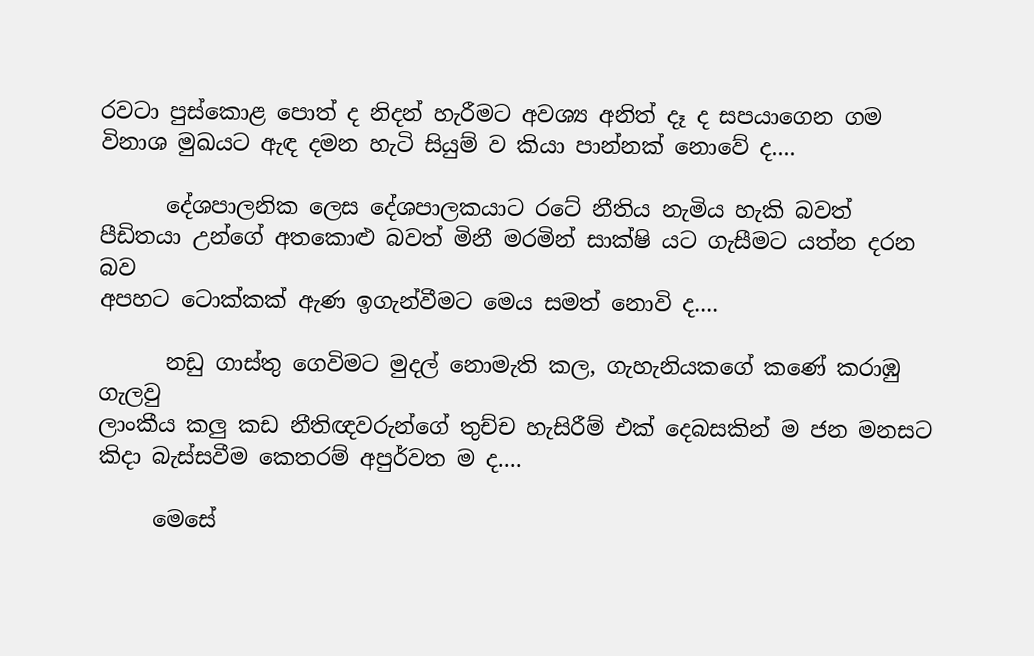රවටා පුස්කොළ පොත් ද නිදන් හැරීමට අවශ්‍ය අනිත් දෑ ද සපයාගෙන ගම විනාශ මුඛයට ඇඳ දමන හැටි සියුම් ව කියා පාන්නක් නොවේ ද....

      දේශපාලනික ලෙස දේශපාලකයාට රටේ නීතිය නැමිය හැකි බවත්
පීඩිතයා උන්ගේ අතකොළු බවත් මිනී මරමින් සාක්ෂි යට ගැසීමට යත්න දරන බව
අපහට ටොක්කක් ඇණ ඉගැන්වීමට මෙය සමත් නොවි ද....

      නඩු ගාස්තු ගෙවිමට මුදල් නොමැති කල, ගැහැනියකගේ කණේ කරාඹු ගැලවු
ලාංකීය කලු කඩ නීතිඥවරුන්ගේ තුච්ච හැසිරීම් එක් දෙබසකින් ම ජන මනසට කිදා බැස්සවීම කෙතරම් අපුර්වත ම ද....

     මෙසේ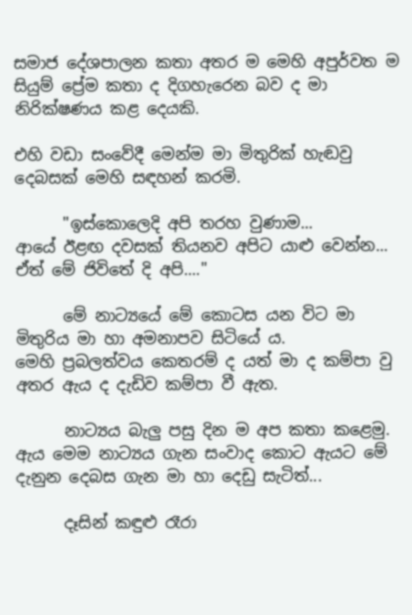සමාජ දේශපාලන කතා අතර ම මෙහි අපුර්වත ම සියුම් ප්‍රේම කතා ද දිගහැරෙන බව ද මා නිරික්ෂණය කළ දෙයකි.

එහි වඩා සංවේදී මෙන්ම මා මිතුරික් හැඬවු දෙබසක් මෙහි සඳහන් කරමි.

      "ඉස්කොලෙදි අපි තරහ වුණාම...
ආයේ ඊළඟ දවසක් තියනව අපිට යාළු වෙන්න...
ඒත් මේ ජිවිතේ දි අපි...."

      මේ නාට්‍යයේ මේ කොටස යන විට මා මිතුරිය මා හා අමනාපව සිටියේ ය.
මෙහි ප්‍රබලත්වය කෙතරම් ද යත් මා ද කම්පා වු අතර ඇය ද දැඩිව කම්පා වී ඇත.

      නාට්‍යය බැලු පසු දින ම අප කතා කළෙමු.
ඇය මෙම නාට්‍යය ගැන සංවාද කොට ඇයට මේ දැනුන දෙබස ගැන මා හා දෙඩු සැටිත්...

      දෑසින් කඳුළු රෑරා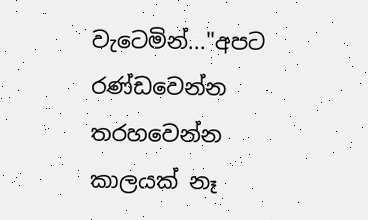වැටෙමින්..."අපට රණ්ඩවෙන්න තරහවෙන්න කාලයක් නෑ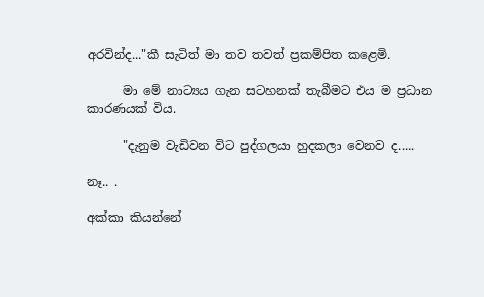අරවින්ද..."කී සැටිත් මා තව තවත් ප්‍රකම්පිත කළෙමි.

      මා මේ නාට්‍යය ගැන සටහනක් තැබීමට එය ම ප්‍රධාන කාරණයක් විය.

      "දැනුම වැඩිවන විට පුද්ගලයා හුදකලා වෙනව ද.....

නෑ.. .

අක්කා කියන්නේ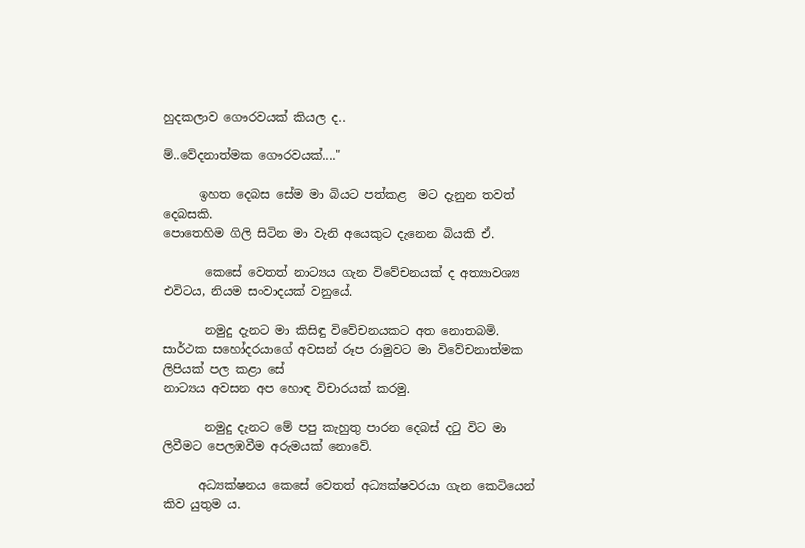හුදකලාව ගෞරවයක් කියල ද..

ම්..වේදනාත්මක ගෞරවයක්...."

      ඉහත දෙබස සේම මා බියට පත්කළ  මට දැනුන තවත් දෙබසකි.
පොතෙහිම ගිලි සිටින මා වැනි අයෙකුට දැනෙන බියකි ඒ.

       කෙසේ වෙතත් නාට්‍යය ගැන විවේචනයක් ද අත්‍යාවශ්‍ය එවිටය, නියම සංවාදයක් වනුයේ.

       නමුදු දැනට මා කිසිඳු විවේචනයකට අත නොතබමි.
සාර්ථක සහෝදරයාගේ අවසන් රූප රාමුවට මා විවේචනාත්මක ලිපියක් පල කළා සේ
නාට්‍යය අවසන අප හොඳ විචාරයක් කරමු.

       නමුදු දැනට මේ පපු කැහුතු පාරන දෙබස් දටු විට මා ලිවීමට පෙලඹවීම අරුමයක් නොවේ.

      අධ්‍යක්ෂනය කෙසේ වෙතත් අධ්‍යක්ෂවරයා ගැන කෙටියෙන් කිව යුතුම ය.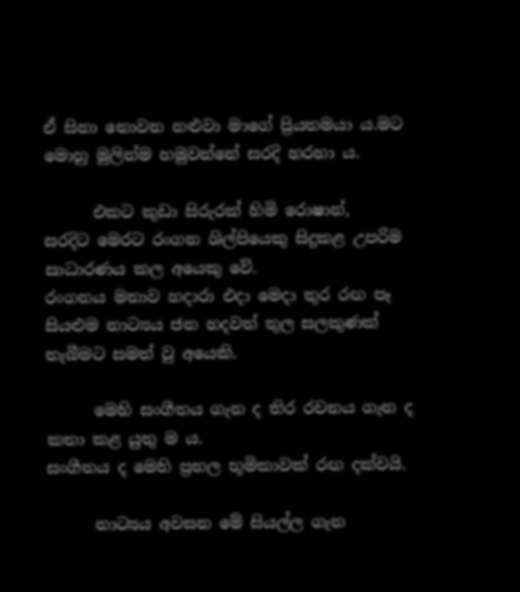ඒ සිනා නොවන නළුවා මාගේ ප්‍රියතමයා ය.මට මොහු මුලින්ම හමුවන්නේ සරදි හරහා ය.

      එකට කුඩා සිරුරක් හිමි රොෂාන්,
සරදිට මෙරට රංගන ශිල්පියෙකු සිදුකළ උපරිම සාධාරණය කල අයෙකු වේ.
රංගනය මනාව හදාරා එදා මෙදා තුර රඟ පෑ සියළුම නාට්‍යය ජන හදවත් තුල සලකුණක් තැබීමට සමත් වු අයෙකි.

      මෙහි සංගීතය ගැන ද තිර රචනය ගැන ද කතා කළ යුතු ම ය.
සංගීතය ද මෙහි ප්‍රභල භූමිකාවක් රඟ දක්වයි.

      නාට්‍යය අවසන මේ සියල්ල ගැන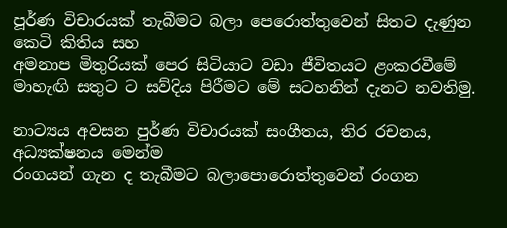පූර්ණ විචාරයක් තැබීමට බලා පෙරොත්තුවෙන් සිතට දැණුන කෙටි කිතිය සහ
අමනාප මිතුරියක් පෙර සිටියාට වඩා ජීවිතයට ළංකරවීමේ මාහැඟි සතුට ට සව්දිය පිරීමට මේ සටහනින් දැනට නවතිමු.

නාට්‍යය අවසන පුර්ණ විචාරයක් සංගීතය, තිර රචනය, අධ්‍යක්ෂනය මෙන්ම
රංගයන් ගැන ද තැබීමට බලාපොරොත්තුවෙන් රංගන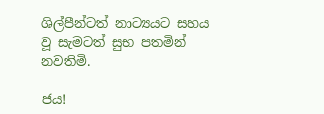ශිල්පීන්ටත් නාට්‍යයට සහය වූ සැමටත් සුභ පතමින් නවතිමි.

ජය!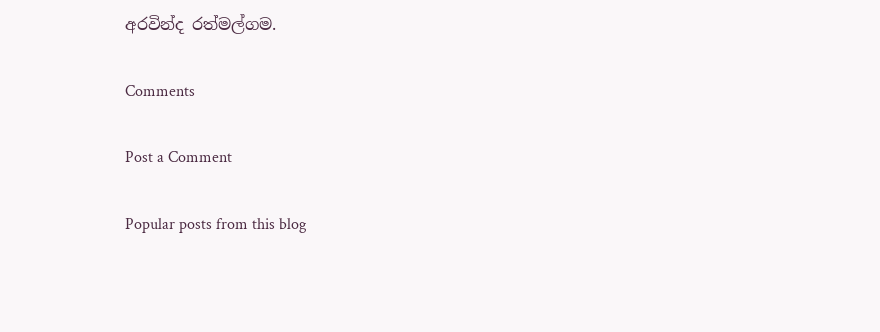අරවින්ද රත්මල්ගම.

Comments

Post a Comment

Popular posts from this blog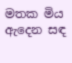මතක මිය ඇදෙන සඳ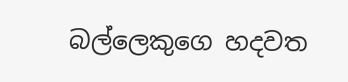බල්ලෙකුගෙ හදවත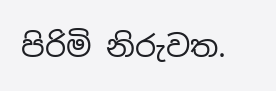පිරිමි නිරුවත.